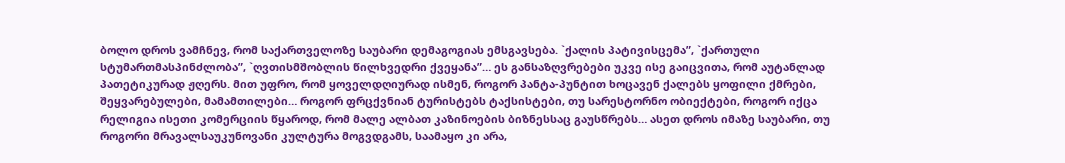ბოლო დროს ვამჩნევ, რომ საქართველოზე საუბარი დემაგოგიას ემსგავსება. `ქალის პატივისცემა”, `ქართული სტუმართმასპინძლობა”, `ღვთისმშობლის წილხვედრი ქვეყანა”… ეს განსაზღვრებები უკვე ისე გაიცვითა, რომ აუტანლად პათეტიკურად ჟღერს. მით უფრო, რომ ყოველდღიურად ისმენ, როგორ პანტა-პუნტით ხოცავენ ქალებს ყოფილი ქმრები, შეყვარებულები, მამამთილები… როგორ ფრცქვნიან ტურისტებს ტაქსისტები, თუ სარესტორნო ობიექტები, როგორ იქცა რელიგია ისეთი კომერციის წყაროდ, რომ მალე ალბათ კაზინოების ბიზნესსაც გაუსწრებს… ასეთ დროს იმაზე საუბარი, თუ როგორი მრავალსაუკუნოვანი კულტურა მოგვდგამს, საამაყო კი არა,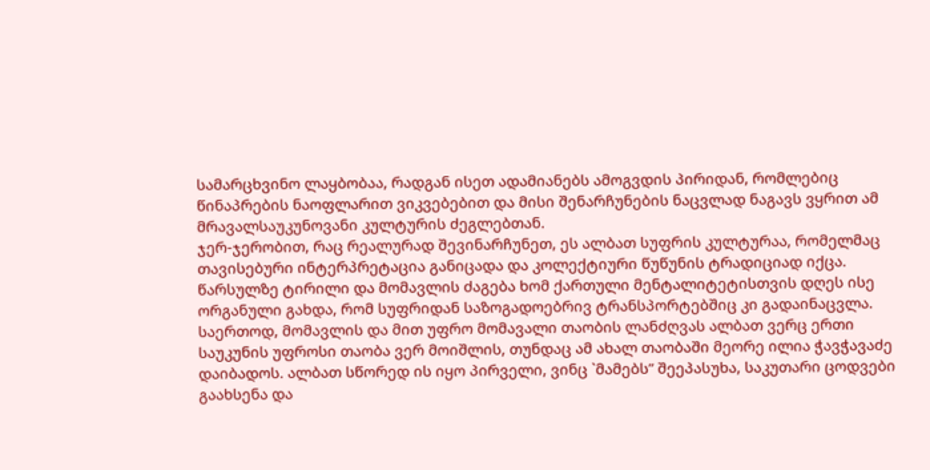სამარცხვინო ლაყბობაა, რადგან ისეთ ადამიანებს ამოგვდის პირიდან, რომლებიც წინაპრების ნაოფლარით ვიკვებებით და მისი შენარჩუნების ნაცვლად ნაგავს ვყრით ამ მრავალსაუკუნოვანი კულტურის ძეგლებთან.
ჯერ-ჯერობით, რაც რეალურად შევინარჩუნეთ, ეს ალბათ სუფრის კულტურაა, რომელმაც თავისებური ინტერპრეტაცია განიცადა და კოლექტიური წუწუნის ტრადიციად იქცა. წარსულზე ტირილი და მომავლის ძაგება ხომ ქართული მენტალიტეტისთვის დღეს ისე ორგანული გახდა, რომ სუფრიდან საზოგადოებრივ ტრანსპორტებშიც კი გადაინაცვლა.
საერთოდ, მომავლის და მით უფრო მომავალი თაობის ლანძღვას ალბათ ვერც ერთი საუკუნის უფროსი თაობა ვერ მოიშლის, თუნდაც ამ ახალ თაობაში მეორე ილია ჭავჭავაძე დაიბადოს. ალბათ სწორედ ის იყო პირველი, ვინც `მამებს” შეეპასუხა, საკუთარი ცოდვები გაახსენა და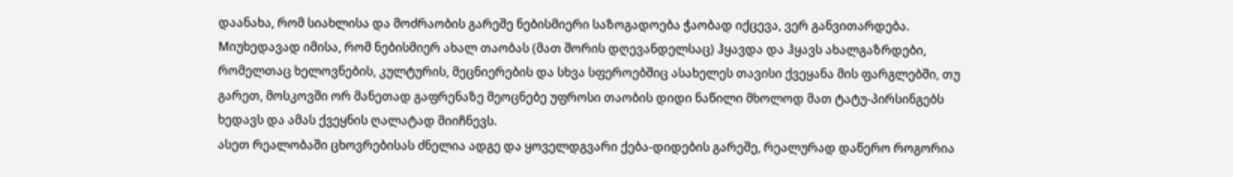დაანახა, რომ სიახლისა და მოძრაობის გარეშე ნებისმიერი საზოგადოება ჭაობად იქცევა, ვერ განვითარდება.
Mიუხედავად იმისა, რომ ნებისმიერ ახალ თაობას (მათ შორის დღევანდელსაც) ჰყავდა და ჰყავს ახალგაზრდები, რომელთაც ხელოვნების, კულტურის, მეცნიერების და სხვა სფეროებშიც ასახელეს თავისი ქვეყანა მის ფარგლებში, თუ გარეთ, მოსკოვში ორ მანეთად გაფრენაზე მეოცნებე უფროსი თაობის დიდი ნაწილი მხოლოდ მათ ტატუ-პირსინგებს ხედავს და ამას ქვეყნის ღალატად მიიჩნევს.
ასეთ რეალობაში ცხოვრებისას ძნელია ადგე და ყოველდგვარი ქება-დიდების გარეშე, რეალურად დაწერო როგორია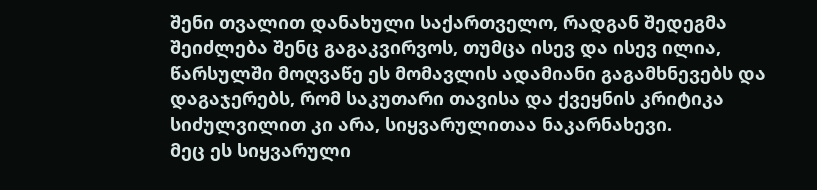შენი თვალით დანახული საქართველო, რადგან შედეგმა შეიძლება შენც გაგაკვირვოს, თუმცა ისევ და ისევ ილია, წარსულში მოღვაწე ეს მომავლის ადამიანი გაგამხნევებს და დაგაჯერებს, რომ საკუთარი თავისა და ქვეყნის კრიტიკა სიძულვილით კი არა, სიყვარულითაა ნაკარნახევი.
მეც ეს სიყვარული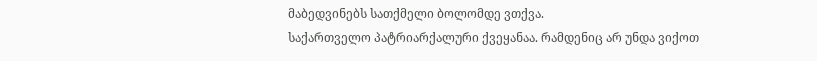მაბედვინებს სათქმელი ბოლომდე ვთქვა.
საქართველო პატრიარქალური ქვეყანაა. რამდენიც არ უნდა ვიქოთ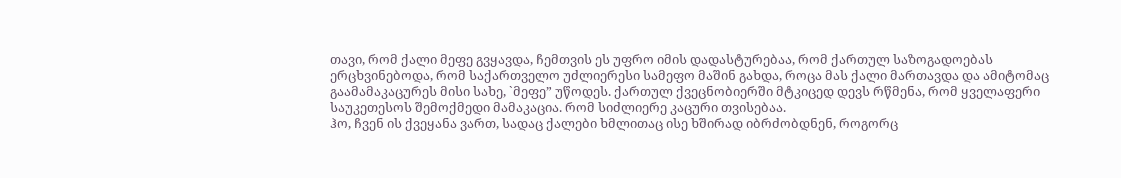თავი, რომ ქალი მეფე გვყავდა, ჩემთვის ეს უფრო იმის დადასტურებაა, რომ ქართულ საზოგადოებას ერცხვინებოდა, რომ საქართველო უძლიერესი სამეფო მაშინ გახდა, როცა მას ქალი მართავდა და ამიტომაც გაამამაკაცურეს მისი სახე, `მეფე” უწოდეს. ქართულ ქვეცნობიერში მტკიცედ დევს რწმენა, რომ ყველაფერი საუკეთესოს შემოქმედი მამაკაცია. რომ სიძლიერე კაცური თვისებაა.
ჰო, ჩვენ ის ქვეყანა ვართ, სადაც ქალები ხმლითაც ისე ხშირად იბრძობდნენ, როგორც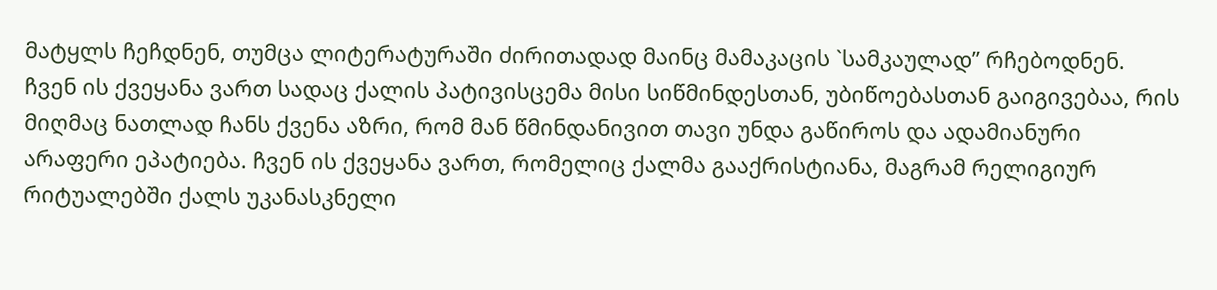მატყლს ჩეჩდნენ, თუმცა ლიტერატურაში ძირითადად მაინც მამაკაცის `სამკაულად” რჩებოდნენ.
ჩვენ ის ქვეყანა ვართ სადაც ქალის პატივისცემა მისი სიწმინდესთან, უბიწოებასთან გაიგივებაა, რის მიღმაც ნათლად ჩანს ქვენა აზრი, რომ მან წმინდანივით თავი უნდა გაწიროს და ადამიანური არაფერი ეპატიება. ჩვენ ის ქვეყანა ვართ, რომელიც ქალმა გააქრისტიანა, მაგრამ რელიგიურ რიტუალებში ქალს უკანასკნელი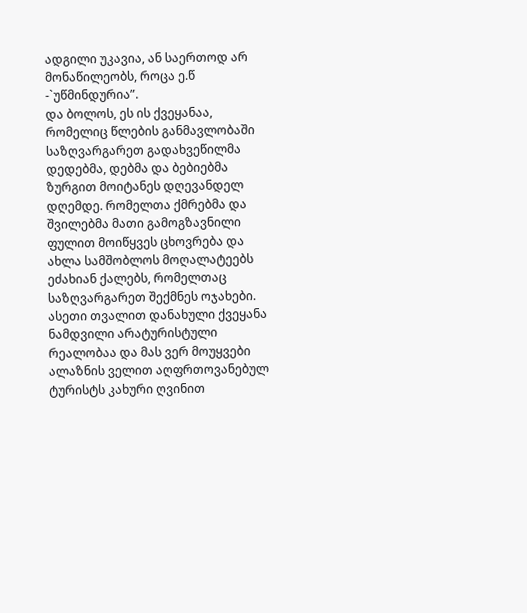ადგილი უკავია, ან საერთოდ არ მონაწილეობს, როცა ე.წ -`უწმინდურია”.
და ბოლოს, ეს ის ქვეყანაა, რომელიც წლების განმავლობაში საზღვარგარეთ გადახვეწილმა დედებმა, დებმა და ბებიებმა ზურგით მოიტანეს დღევანდელ დღემდე. რომელთა ქმრებმა და შვილებმა მათი გამოგზავნილი ფულით მოიწყვეს ცხოვრება და ახლა სამშობლოს მოღალატეებს ეძახიან ქალებს, რომელთაც საზღვარგარეთ შექმნეს ოჯახები. ასეთი თვალით დანახული ქვეყანა ნამდვილი არატურისტული რეალობაა და მას ვერ მოუყვები ალაზნის ველით აღფრთოვანებულ ტურისტს კახური ღვინით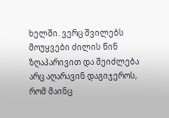ხელში. ვერც შვილებს მოუყვები ძილის წინ ზღაპარივით და შეიძლება არც აღარავინ დაგიჯეროს, რომ მაინც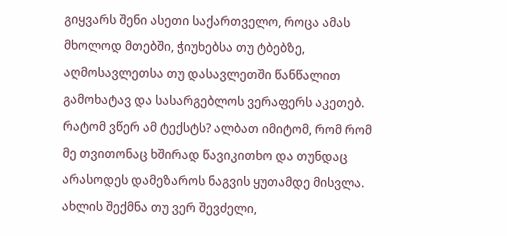გიყვარს შენი ასეთი საქართველო, როცა ამას მხოლოდ მთებში, ჭიუხებსა თუ ტბებზე, აღმოსავლეთსა თუ დასავლეთში წანწალით გამოხატავ და სასარგებლოს ვერაფერს აკეთებ.
რატომ ვწერ ამ ტექსტს? ალბათ იმიტომ, რომ რომ მე თვითონაც ხშირად წავიკითხო და თუნდაც არასოდეს დამეზაროს ნაგვის ყუთამდე მისვლა. ახლის შექმნა თუ ვერ შევძელი,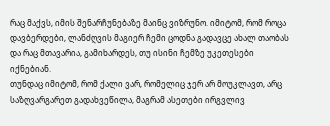რაც მაქვს, იმის შენარჩუნებაზე მაინც ვიზრუნო. იმიტომ, რომ როცა დავბერდები, ლანძღვის მაგიერ ჩემი ცოდნა გადავცე ახალ თაობას და რაც მთავარია, გამიხარდეს, თუ ისინი ჩემზე უკეთესები იქნებიან.
თუნდაც იმიტომ, რომ ქალი ვარ, რომელიც ჯერ არ მოუკლავთ, არც საზღვარგარეთ გადახვეწილა, მაგრამ ასეთები ირგვლივ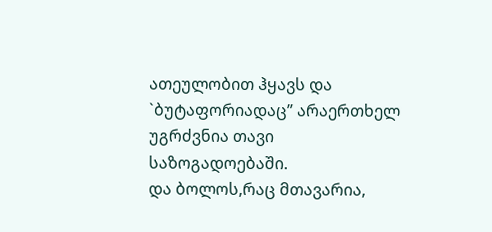ათეულობით ჰყავს და `ბუტაფორიადაც” არაერთხელ უგრძვნია თავი საზოგადოებაში.
და ბოლოს,რაც მთავარია,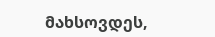მახსოვდეს,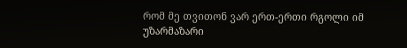რომ მე თვითონ ვარ ერთ-ერთი რგოლი იმ უზარმაზარი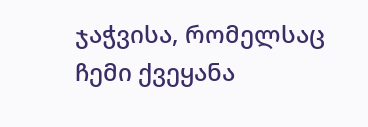ჯაჭვისა, რომელსაც ჩემი ქვეყანა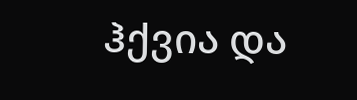ჰქვია და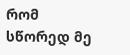რომ სწორედ მე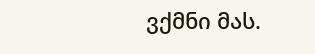ვქმნი მას.